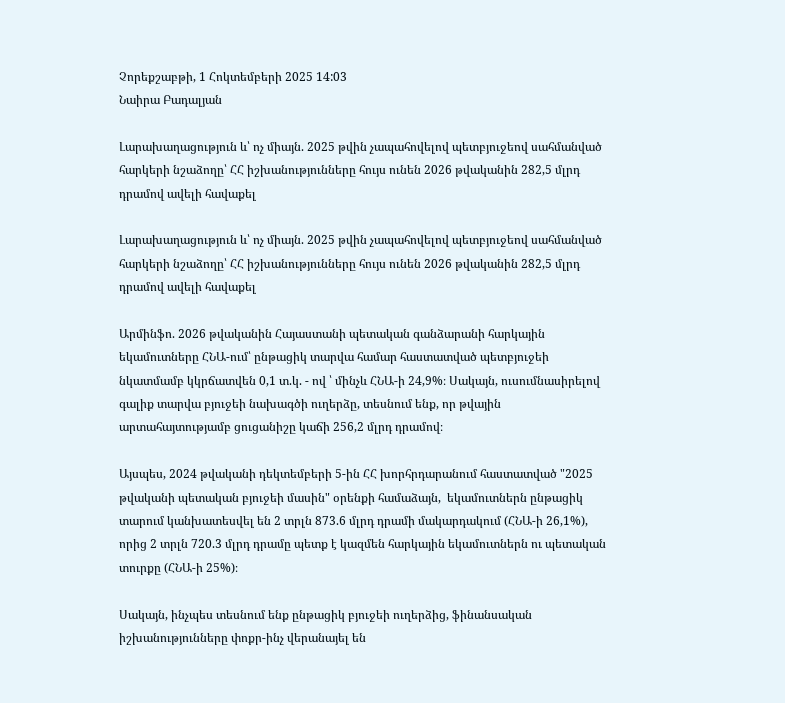Չորեքշաբթի, 1 Հոկտեմբերի 2025 14:03
Նաիրա Բադալյան

Լարախաղացություն և՝ ոչ միայն. 2025 թվին չապահովելով պետբյուջեով սահմանված հարկերի նշաձողը՝ ՀՀ իշխանությունները հույս ունեն 2026 թվականին 282,5 մլրդ դրամով ավելի հավաքել

Լարախաղացություն և՝ ոչ միայն. 2025 թվին չապահովելով պետբյուջեով սահմանված հարկերի նշաձողը՝ ՀՀ իշխանությունները հույս ունեն 2026 թվականին 282,5 մլրդ դրամով ավելի հավաքել

Արմինֆո. 2026 թվականին Հայաստանի պետական գանձարանի հարկային եկամուտները ՀՆԱ-ում՝ ընթացիկ տարվա համար հաստատված պետբյուջեի նկատմամբ կկրճատվեն 0,1 տ.կ. - ով ՝ մինչև ՀՆԱ-ի 24,9%։ Սակայն, ուսումնասիրելով գալիք տարվա բյուջեի նախագծի ուղերձը, տեսնում ենք, որ թվային արտահայտությամբ ցուցանիշը կաճի 256,2 մլրդ դրամով։

Այսպես, 2024 թվականի դեկտեմբերի 5-ին ՀՀ խորհրդարանում հաստատված "2025 թվականի պետական բյուջեի մասին" օրենքի համաձայն,  եկամուտներն ընթացիկ տարում կանխատեսվել են 2 տրլն 873.6 մլրդ դրամի մակարդակում (ՀՆԱ-ի 26,1%), որից 2 տրլն 720.3 մլրդ դրամը պետք է կազմեն հարկային եկամուտներն ու պետական տուրքը (ՀՆԱ-ի 25%)։

Սակայն, ինչպես տեսնում ենք ընթացիկ բյուջեի ուղերձից, ֆինանսական իշխանությունները փոքր-ինչ վերանայել են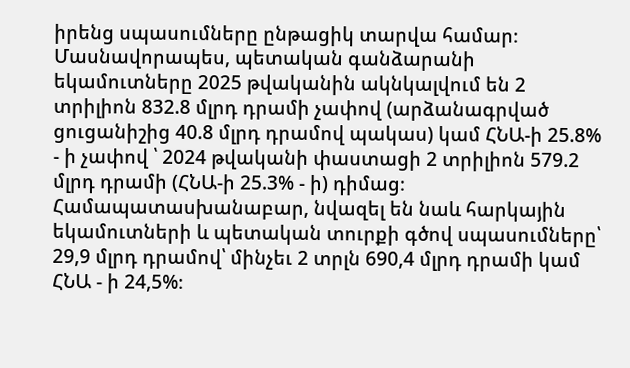իրենց սպասումները ընթացիկ տարվա համար։ Մասնավորապես, պետական գանձարանի եկամուտները 2025 թվականին ակնկալվում են 2 տրիլիոն 832.8 մլրդ դրամի չափով (արձանագրված ցուցանիշից 40.8 մլրդ դրամով պակաս) կամ ՀՆԱ-ի 25.8% - ի չափով ՝ 2024 թվականի փաստացի 2 տրիլիոն 579.2 մլրդ դրամի (ՀՆԱ-ի 25.3% - ի) դիմաց։ Համապատասխանաբար, նվազել են նաև հարկային եկամուտների և պետական տուրքի գծով սպասումները՝ 29,9 մլրդ դրամով՝ մինչեւ 2 տրլն 690,4 մլրդ դրամի կամ ՀՆԱ - ի 24,5%։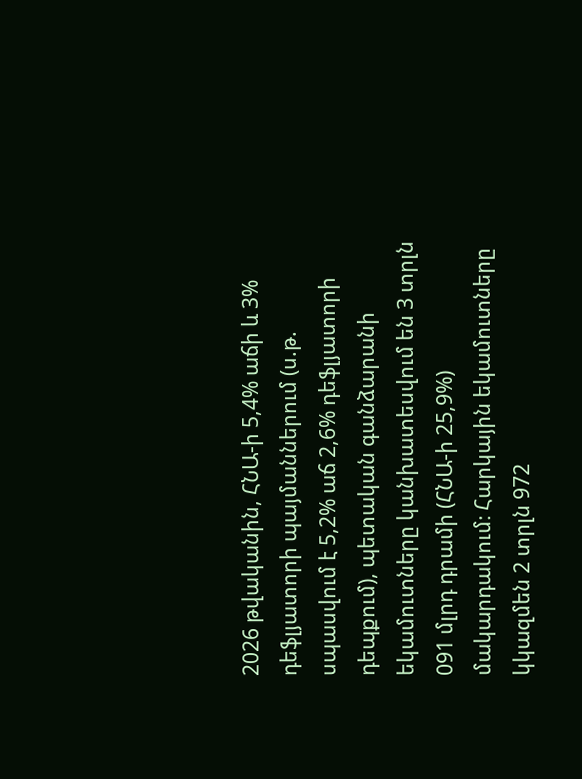2026 թվականին, ՀՆԱ-ի 5,4% աճի և 3% դեֆլյատորի պայմաններում (ս.թ. սպասվում է 5,2% աճ 2,6% դեֆլյատորի դեպքում), պետական գանձարանի եկամուտները կանխատեսվում են 3 տրլն 091 մլրդ դրամի (ՀՆԱ-ի 25,9%) մակարդակում։ Հարկային եկամուտները կկազմեն 2 տրլն 972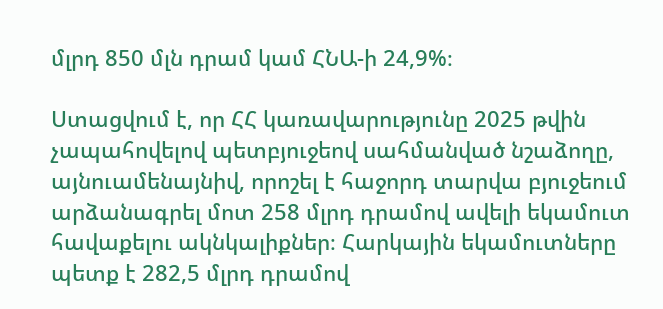մլրդ 850 մլն դրամ կամ ՀՆԱ-ի 24,9%։

Ստացվում է, որ ՀՀ կառավարությունը 2025 թվին չապահովելով պետբյուջեով սահմանված նշաձողը, այնուամենայնիվ, որոշել է հաջորդ տարվա բյուջեում արձանագրել մոտ 258 մլրդ դրամով ավելի եկամուտ հավաքելու ակնկալիքներ։ Հարկային եկամուտները պետք է 282,5 մլրդ դրամով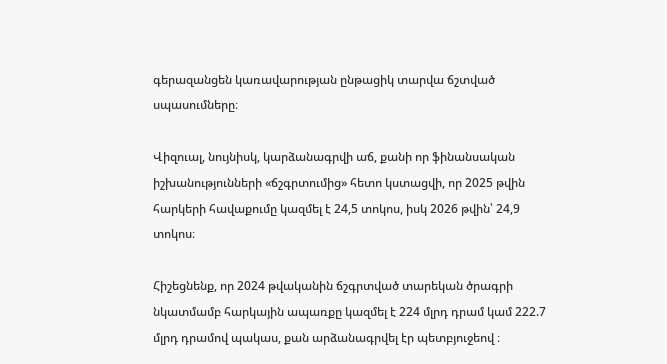գերազանցեն կառավարության ընթացիկ տարվա ճշտված սպասումները։

Վիզուալ, նույնիսկ, կարձանագրվի աճ, քանի որ ֆինանսական իշխանությունների «ճշգրտումից» հետո կստացվի, որ 2025 թվին հարկերի հավաքումը կազմել է 24,5 տոկոս, իսկ 2026 թվին՝ 24,9 տոկոս։

Հիշեցնենք, որ 2024 թվականին ճշգրտված տարեկան ծրագրի նկատմամբ հարկային ապառքը կազմել է 224 մլրդ դրամ կամ 222.7 մլրդ դրամով պակաս, քան արձանագրվել էր պետբյուջեով ։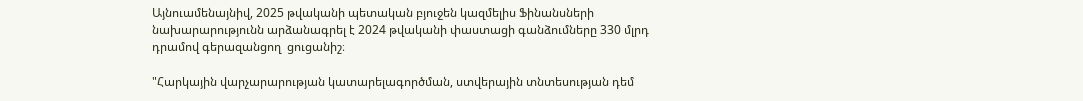Այնուամենայնիվ, 2025 թվականի պետական բյուջեն կազմելիս Ֆինանսների նախարարությունն արձանագրել է 2024 թվականի փաստացի գանձումները 330 մլրդ դրամով գերազանցող  ցուցանիշ։

"Հարկային վարչարարության կատարելագործման, ստվերային տնտեսության դեմ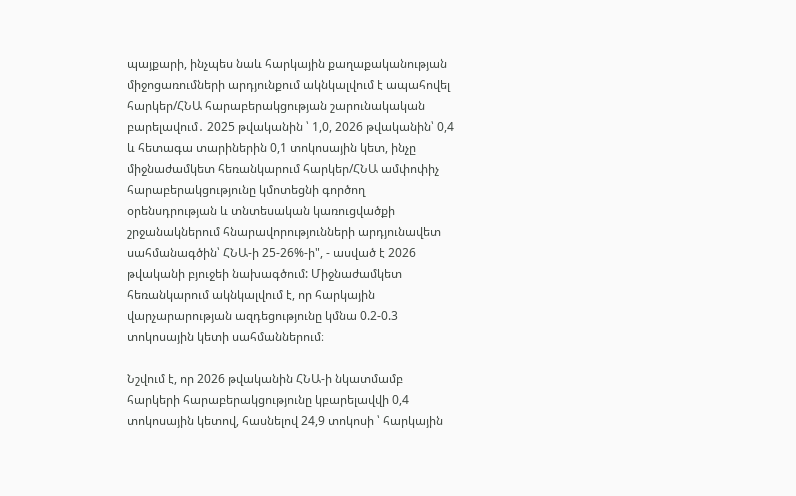պայքարի, ինչպես նաև հարկային քաղաքականության միջոցառումների արդյունքում ակնկալվում է ապահովել հարկեր/ՀՆԱ հարաբերակցության շարունակական բարելավում․ 2025 թվականին ՝ 1,0, 2026 թվականին՝ 0,4 և հետագա տարիներին 0,1 տոկոսային կետ, ինչը միջնաժամկետ հեռանկարում հարկեր/ՀՆԱ ամփոփիչ հարաբերակցությունը կմոտեցնի գործող օրենսդրության և տնտեսական կառուցվածքի շրջանակներում հնարավորությունների արդյունավետ սահմանագծին՝ ՀՆԱ-ի 25-26%-ի", - ասված է 2026 թվականի բյուջեի նախագծում: Միջնաժամկետ հեռանկարում ակնկալվում է, որ հարկային վարչարարության ազդեցությունը կմնա 0.2-0.3 տոկոսային կետի սահմաններում։

Նշվում է, որ 2026 թվականին ՀՆԱ-ի նկատմամբ հարկերի հարաբերակցությունը կբարելավվի 0,4 տոկոսային կետով, հասնելով 24,9 տոկոսի ՝ հարկային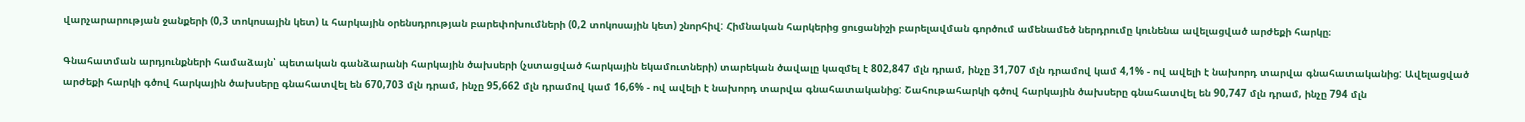վարչարարության ջանքերի (0,3 տոկոսային կետ) և հարկային օրենսդրության բարեփոխումների (0,2 տոկոսային կետ) շնորհիվ: Հիմնական հարկերից ցուցանիշի բարելավման գործում ամենամեծ ներդրումը կունենա ավելացված արժեքի հարկը։

Գնահատման արդյունքների համաձայն՝ պետական գանձարանի հարկային ծախսերի (չստացված հարկային եկամուտների) տարեկան ծավալը կազմել է 802,847 մլն դրամ, ինչը 31,707 մլն դրամով կամ 4,1% - ով ավելի է նախորդ տարվա գնահատականից: Ավելացված արժեքի հարկի գծով հարկային ծախսերը գնահատվել են 670,703 մլն դրամ, ինչը 95,662 մլն դրամով կամ 16,6% - ով ավելի է նախորդ տարվա գնահատականից: Շահութահարկի գծով հարկային ծախսերը գնահատվել են 90,747 մլն դրամ, ինչը 794 մլն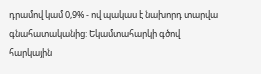դրամով կամ 0,9% - ով պակաս է նախորդ տարվա գնահատականից: Եկամտահարկի գծով հարկային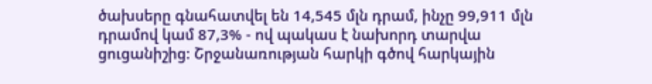ծախսերը գնահատվել են 14,545 մլն դրամ, ինչը 99,911 մլն դրամով կամ 87,3% - ով պակաս է նախորդ տարվա ցուցանիշից: Շրջանառության հարկի գծով հարկային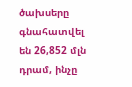ծախսերը գնահատվել են 26,852 մլն դրամ, ինչը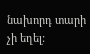նախորդ տարի չի եղել: